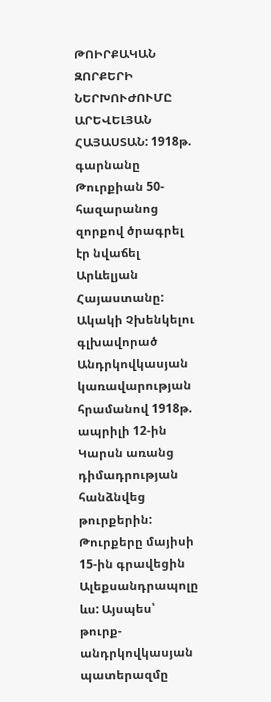ԹՈԻՐՔԱԿԱՆ ԶՈՐՔԵՐԻ ՆԵՐԽՈՒԺՈՒՄԸ ԱՐԵՎԵԼՅԱՆ ՀԱՅԱՍՏԱՆ: 1918թ. գարնանը Թուրքիան 50- հազարանոց զորքով ծրագրել էր նվաճել Արևելյան Հայաստանը: Ակակի Չխենկելու գլխավորած Անդրկովկասյան կառավարության հրամանով 1918թ. ապրիլի 12-ին Կարսն առանց դիմադրության հանձնվեց թուրքերին: Թուրքերը մայիսի 15-ին գրավեցին Ալեքսանդրապոլը ևս: Այսպես՝ թուրք-անդրկովկասյան պատերազմը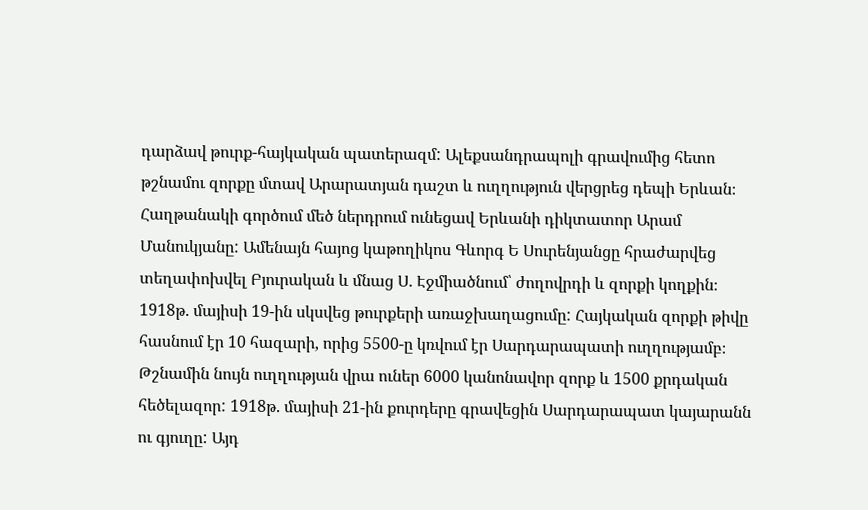դարձավ թուրք-հայկական պատերազմ: Ալեքսանդրապոլի գրավումից հետո թշնամու զորքը մտավ Արարատյան դաշտ և ուղղություն վերցրեց դեպի Երևան։ Հաղթանակի գործում մեծ ներդրում ունեցավ Երևանի դիկտատոր Արամ Մանուկյանը: Ամենայն հայոց կաթողիկոս Գևորգ Ե Սուրենյանցը հրաժարվեց տեղափոխվել Բյուրական և մնաց Ս. Էջմիածնում՝ ժողովրդի և զորքի կողքին։ 1918թ. մայիսի 19-ին սկսվեց թուրքերի առաջխաղացումը: Հայկական զորքի թիվը հասնում էր 10 հազարի, որից 5500-ը կռվում էր Սարդարապատի ուղղությամբ։ Թշնամին նույն ուղղության վրա ուներ 6000 կանոնավոր զորք և 1500 քրդական հեծելազոր: 1918թ. մայիսի 21-ին քուրդերը գրավեցին Սարդարապատ կայարանն ու գյուղը: Այդ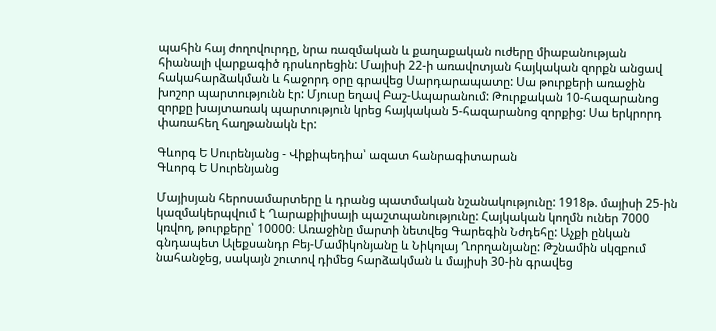պահին հայ ժողովուրդը, նրա ռազմական և քաղաքական ուժերը միաբանության հիանալի վարքագիծ դրսևորեցին: Մայիսի 22-ի առավոտյան հայկական զորքն անցավ հակահարձակման և հաջորդ օրը գրավեց Սարդարապատը: Սա թուրքերի առաջին խոշոր պարտությունն էր: Մյուսը եղավ Բաշ-Ապարանում: Թուրքական 10-հազարանոց զորքը խայտառակ պարտություն կրեց հայկական 5-հազարանոց զորքից: Սա երկրորդ փառահեղ հաղթանակն էր:

Գևորգ Ե Սուրենյանց - Վիքիպեդիա՝ ազատ հանրագիտարան
Գևորգ Ե Սուրենյանց

Մայիսյան հերոսամարտերը և դրանց պատմական նշանակությունը: 1918թ. մայիսի 25-ին կազմակերպվում է Ղարաքիլիսայի պաշտպանությունը: Հայկական կողմն ուներ 7000 կռվող, թուրքերը՝ 10000։ Առաջինը մարտի նետվեց Գարեգին Նժդեհը: Աչքի ընկան գնդապետ Ալեքսանդր Բեյ-Մամիկոնյանը և Նիկոլայ Ղորղանյանը: Թշնամին սկզբում նահանջեց, սակայն շուտով դիմեց հարձակման և մայիսի 30-ին գրավեց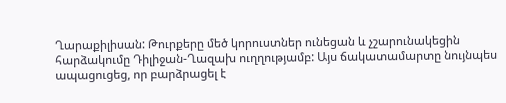Ղարաքիլիսան: Թուրքերը մեծ կորուստներ ունեցան և չշարունակեցին հարձակումը Դիլիջան-Ղազախ ուղղությամբ: Այս ճակատամարտը նույնպես ապացուցեց, որ բարձրացել է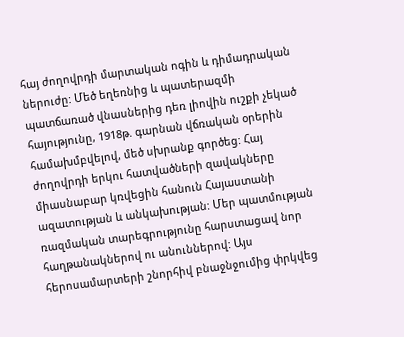հայ ժողովրդի մարտական ոգին և դիմադրական ներուժը: Մեծ եղեռնից և պատերազմի պատճառած վնասներից դեռ լիովին ուշքի չեկած հայությունը, 1918թ. գարնան վճռական օրերին համախմբվելով, մեծ սխրանք գործեց: Հայ ժողովրդի երկու հատվածների զավակները միասնաբար կռվեցին հանուն Հայաստանի ազատության և անկախության: Մեր պատմության ռազմական տարեգրությունը հարստացավ նոր հաղթանակներով ու անուններով: Այս հերոսամարտերի շնորհիվ բնաջնջումից փրկվեց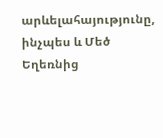արևելահայությունը, ինչպես և Մեծ Եղեռնից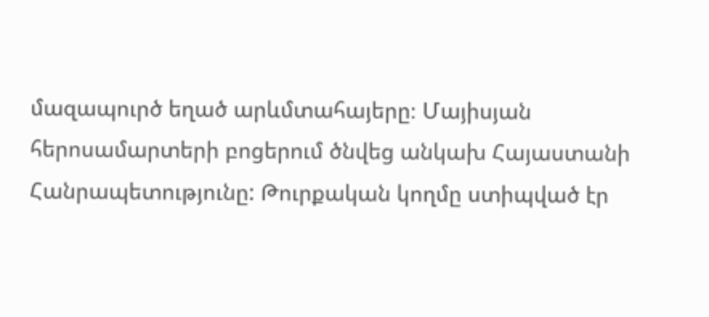մազապուրծ եղած արևմտահայերը։ Մայիսյան հերոսամարտերի բոցերում ծնվեց անկախ Հայաստանի Հանրապետությունը: Թուրքական կողմը ստիպված էր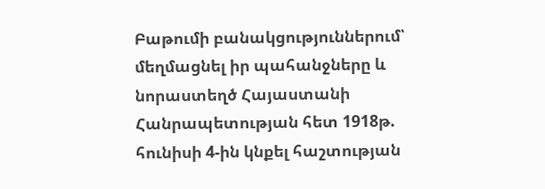Բաթումի բանակցություններում՝ մեղմացնել իր պահանջները և նորաստեղծ Հայաստանի Հանրապետության հետ 1918թ. հունիսի 4-ին կնքել հաշտության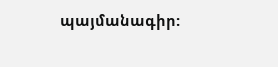պայմանագիր: